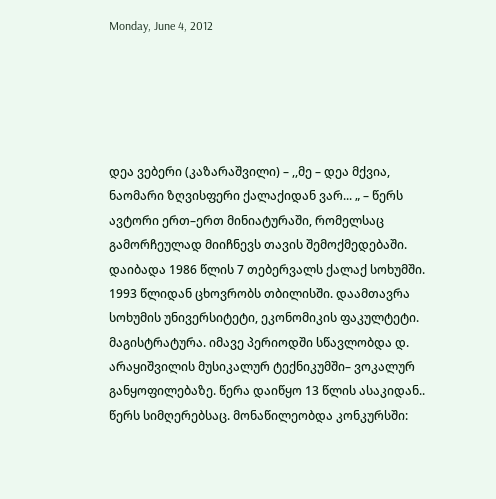Monday, June 4, 2012





დეა ვებერი (კაზარაშვილი) – ,,მე – დეა მქვია, ნაომარი ზღვისფერი ქალაქიდან ვარ... „ – წერს ავტორი ერთ–ერთ მინიატურაში, რომელსაც გამორჩეულად მიიჩნევს თავის შემოქმედებაში.
დაიბადა 1986 წლის 7 თებერვალს ქალაქ სოხუმში. 1993 წლიდან ცხოვრობს თბილისში. დაამთავრა სოხუმის უნივერსიტეტი, ეკონომიკის ფაკულტეტი. მაგისტრატურა. იმავე პერიოდში სწავლობდა დ. არაყიშვილის მუსიკალურ ტექნიკუმში– ვოკალურ განყოფილებაზე. წერა დაიწყო 13 წლის ასაკიდან.. წერს სიმღერებსაც. მონაწილეობდა კონკურსში: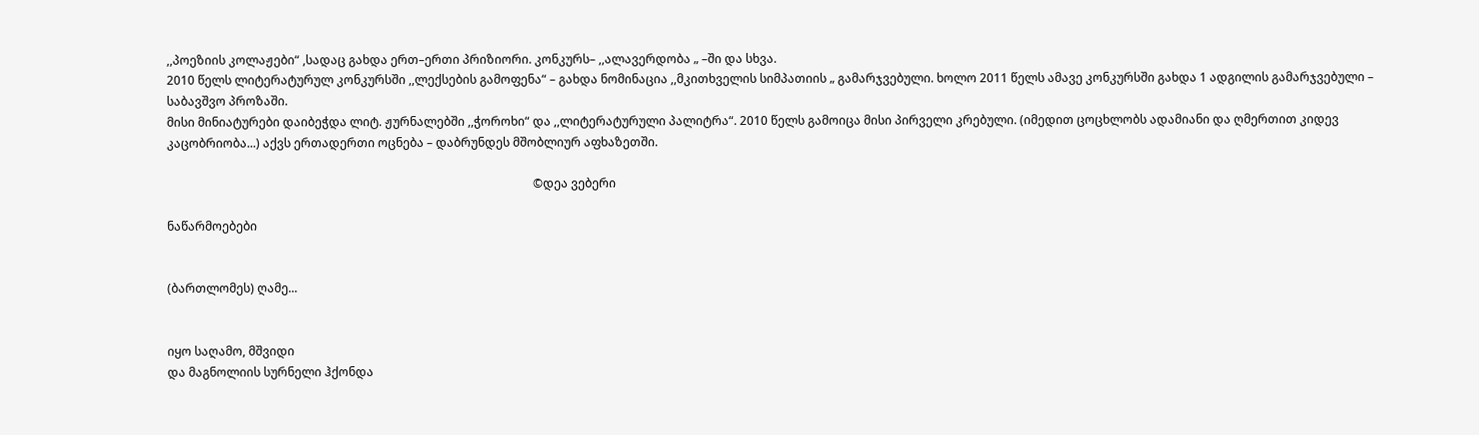,,პოეზიის კოლაჟები“ ,სადაც გახდა ერთ–ერთი პრიზიორი. კონკურს– ,,ალავერდობა „ –ში და სხვა.
2010 წელს ლიტერატურულ კონკურსში ,,ლექსების გამოფენა“ – გახდა ნომინაცია ,,მკითხველის სიმპათიის „ გამარჯვებული. ხოლო 2011 წელს ამავე კონკურსში გახდა 1 ადგილის გამარჯვებული – საბავშვო პროზაში.
მისი მინიატურები დაიბეჭდა ლიტ. ჟურნალებში ,,ჭოროხი“ და ,,ლიტერატურული პალიტრა“. 2010 წელს გამოიცა მისი პირველი კრებული. (იმედით ცოცხლობს ადამიანი და ღმერთით კიდევ კაცობრიობა...) აქვს ერთადერთი ოცნება – დაბრუნდეს მშობლიურ აფხაზეთში.

                                                                                                                          ©დეა ვებერი

ნაწარმოებები


(ბართლომეს) ღამე...


იყო საღამო, მშვიდი
და მაგნოლიის სურნელი ჰქონდა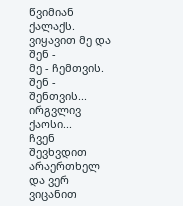წვიმიან ქალაქს.
ვიყავით მე და შენ -
მე - ჩემთვის. შენ - შენთვის...
ირგვლივ ქაოსი...
ჩვენ შევხვდით არაერთხელ
და ვერ ვიცანით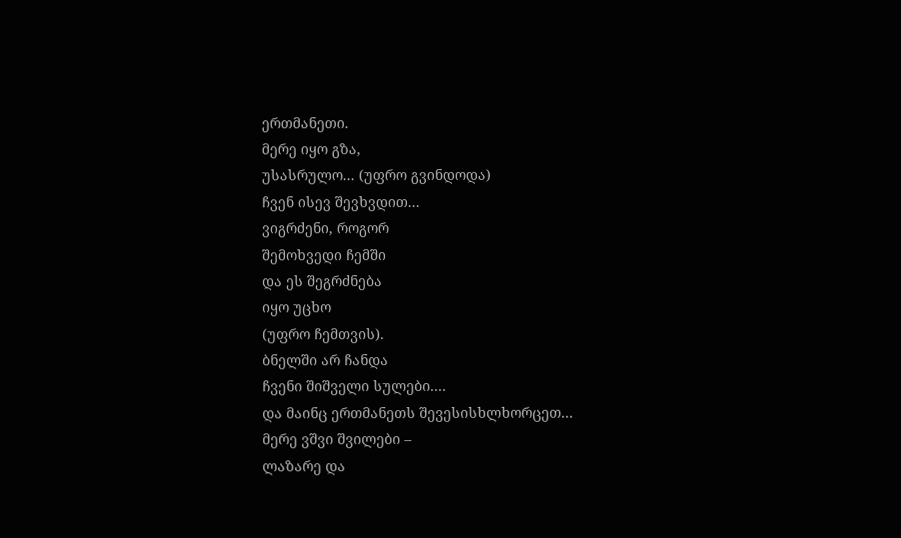ერთმანეთი.
მერე იყო გზა,
უსასრულო... (უფრო გვინდოდა)
ჩვენ ისევ შევხვდით...
ვიგრძენი, როგორ
შემოხვედი ჩემში
და ეს შეგრძნება
იყო უცხო
(უფრო ჩემთვის).
ბნელში არ ჩანდა
ჩვენი შიშველი სულები....
და მაინც ერთმანეთს შევესისხლხორცეთ...
მერე ვშვი შვილები –
ლაზარე და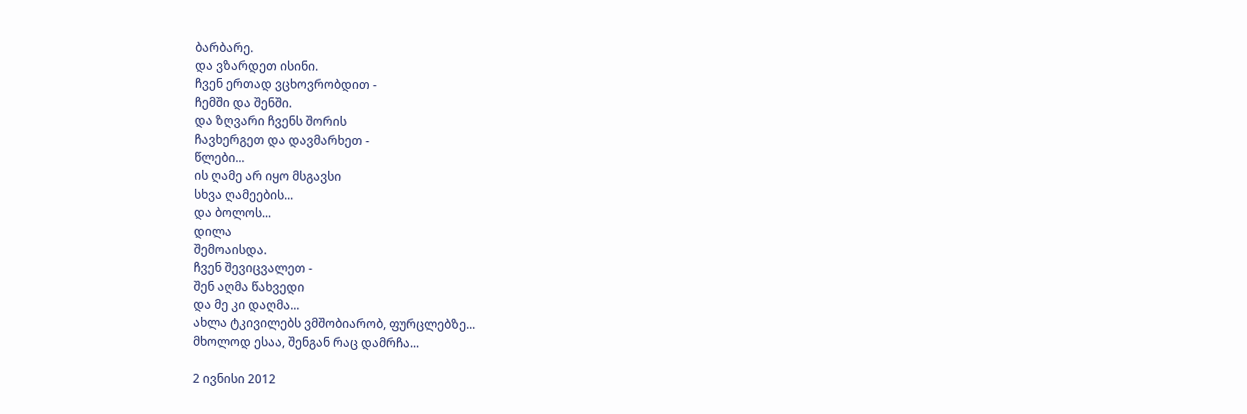ბარბარე.
და ვზარდეთ ისინი.
ჩვენ ერთად ვცხოვრობდით -
ჩემში და შენში.
და ზღვარი ჩვენს შორის
ჩავხერგეთ და დავმარხეთ -
წლები...
ის ღამე არ იყო მსგავსი
სხვა ღამეების...
და ბოლოს...
დილა
შემოაისდა.
ჩვენ შევიცვალეთ -
შენ აღმა წახვედი
და მე კი დაღმა...
ახლა ტკივილებს ვმშობიარობ, ფურცლებზე...
მხოლოდ ესაა, შენგან რაც დამრჩა...

2 ივნისი 2012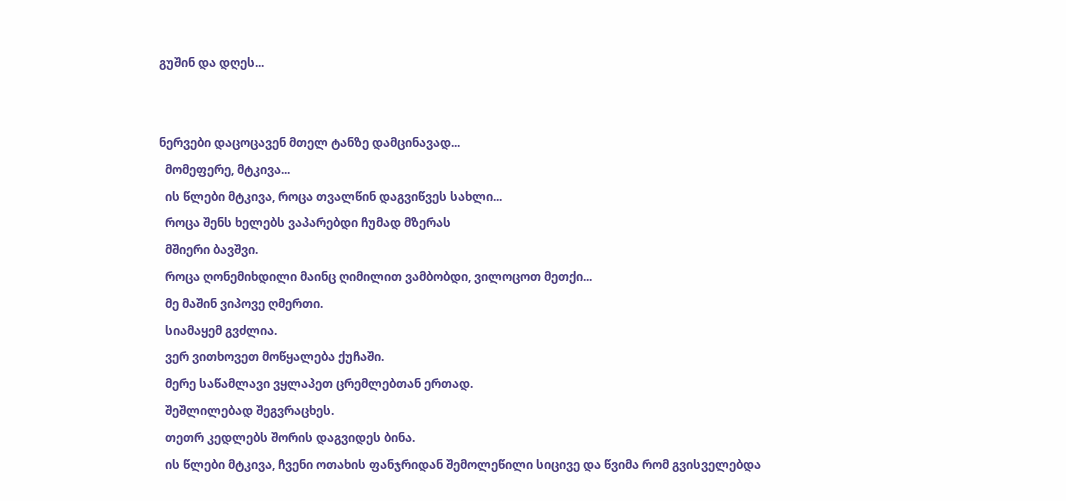გუშინ და დღეს...


ნერვები დაცოცავენ მთელ ტანზე დამცინავად...
  მომეფერე, მტკივა...
  ის წლები მტკივა, როცა თვალწინ დაგვიწვეს სახლი...
  როცა შენს ხელებს ვაპარებდი ჩუმად მზერას
  მშიერი ბავშვი.
  როცა ღონემიხდილი მაინც ღიმილით ვამბობდი, ვილოცოთ მეთქი...
  მე მაშინ ვიპოვე ღმერთი.
  სიამაყემ გვძლია.
  ვერ ვითხოვეთ მოწყალება ქუჩაში.
  მერე საწამლავი ვყლაპეთ ცრემლებთან ერთად.
  შეშლილებად შეგვრაცხეს.
  თეთრ კედლებს შორის დაგვიდეს ბინა.
  ის წლები მტკივა, ჩვენი ოთახის ფანჯრიდან შემოლეწილი სიცივე და წვიმა რომ გვისველებდა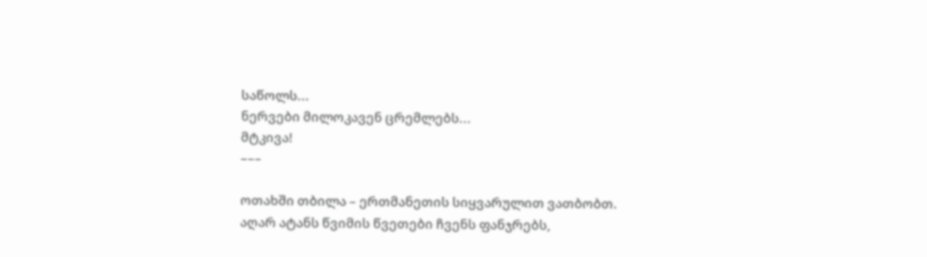საწოლს...
ნერვები მილოკავენ ცრემლებს...
მტკივა!
–––

ოთახში თბილა – ერთმანეთის სიყვარულით ვათბობთ.
აღარ ატანს წვიმის წვეთები ჩვენს ფანჯრებს,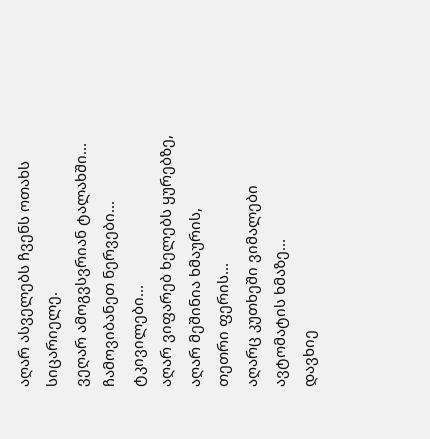აღარ ასველებს ჩვენს ოთახს სიცარიელე.
ვეღარ ამოგვსვრიან ტალახში...
ჩამოვიბანეთ ნერვები...
ტკივილები...
აღარ ვიფარებ ხელებს ყურებზე,
აღარ მეშინია ხმაურის,
თეთრი ფერის...
აღარც კუთხეში ვიმალები ავტომატის ხმაზე...
დავხიე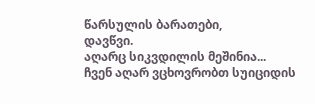წარსულის ბარათები,
დავწვი.
აღარც სიკვდილის მეშინია...
ჩვენ აღარ ვცხოვრობთ სუიციდის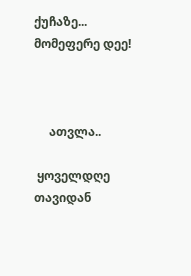ქუჩაზე...
მომეფერე დეე!



     ათვლა..

 ყოველდღე თავიდან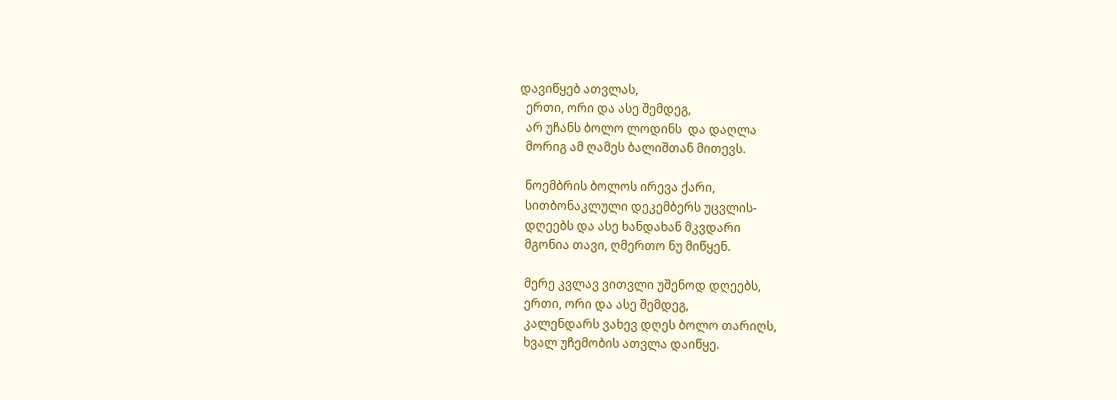დავიწყებ ათვლას,
  ერთი, ორი და ასე შემდეგ,
  არ უჩანს ბოლო ლოდინს  და დაღლა
  მორიგ ამ ღამეს ბალიშთან მითევს.

  ნოემბრის ბოლოს ირევა ქარი,
  სითბონაკლული დეკემბერს უცვლის-
  დღეებს და ასე ხანდახან მკვდარი
  მგონია თავი, ღმერთო ნუ მიწყენ.

  მერე კვლავ ვითვლი უშენოდ დღეებს,
  ერთი, ორი და ასე შემდეგ,
  კალენდარს ვახევ დღეს ბოლო თარიღს,
  ხვალ უჩემობის ათვლა დაიწყე.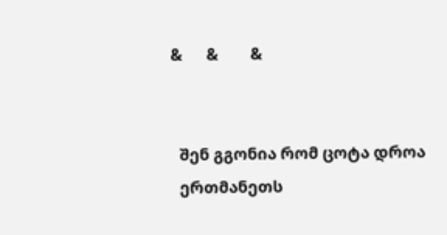&      &        &


  შენ გგონია რომ ცოტა დროა
  ერთმანეთს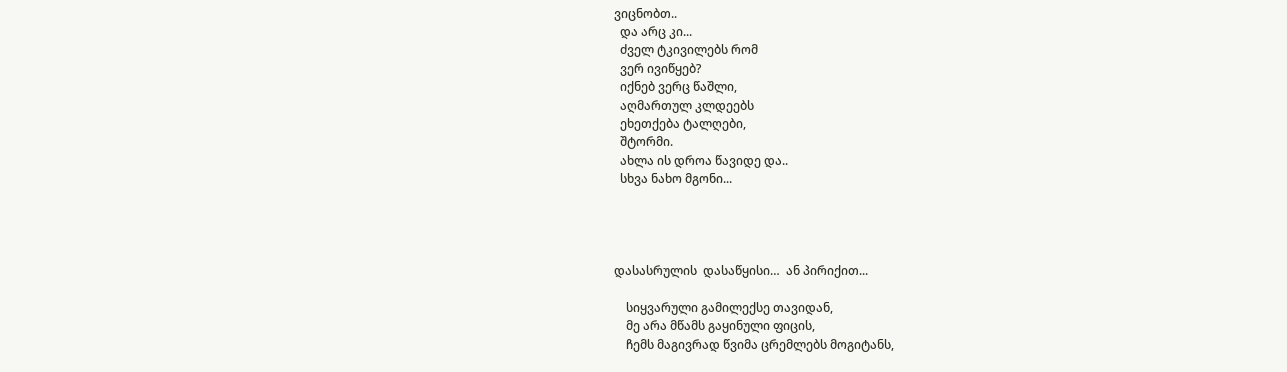ვიცნობთ..
  და არც კი...
  ძველ ტკივილებს რომ
  ვერ ივიწყებ?
  იქნებ ვერც წაშლი,
  აღმართულ კლდეებს
  ეხეთქება ტალღები,
  შტორმი.
  ახლა ის დროა წავიდე და..
  სხვა ნახო მგონი...




დასასრულის  დასაწყისი…  ან პირიქით...

    სიყვარული გამილექსე თავიდან,
    მე არა მწამს გაყინული ფიცის,
    ჩემს მაგივრად წვიმა ცრემლებს მოგიტანს,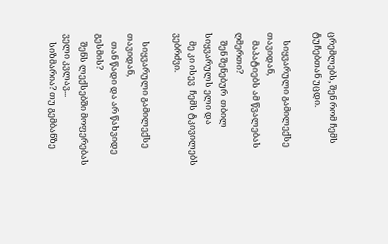ცრემლებს, შენ რომ ჩემს ტუჩებთან უცდი.

    სიყვარული გამილექსე თავიდან,
    მაპატიებს ამ წვალებას ღმერთი?
    შენ შენებურ  თბილ სიყვარულს ელი და
    მე კი ისევ  ჩემს ტკივილებს ვებრძვი.

    სიყვარული გამილექსე თავიდან,
    თან წადი და არ წახვიდე გესმის?
    შენს ლექსებში მოფერებას ველი კვლავ...
    სიზმარია? თუ გემბანზე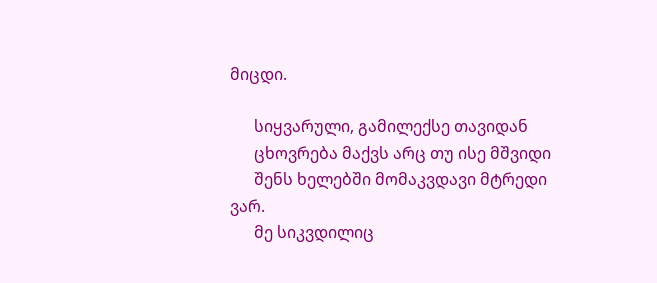მიცდი.

      სიყვარული, გამილექსე თავიდან
      ცხოვრება მაქვს არც თუ ისე მშვიდი
      შენს ხელებში მომაკვდავი მტრედი ვარ.
      მე სიკვდილიც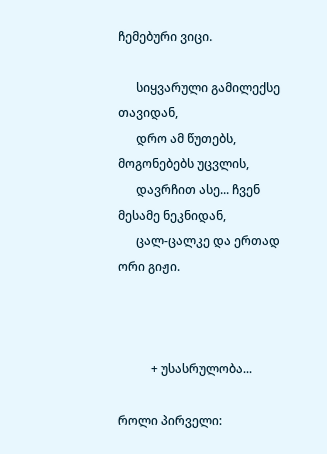ჩემებური ვიცი.

      სიყვარული გამილექსე თავიდან,
      დრო ამ წუთებს, მოგონებებს უცვლის,
      დავრჩით ასე... ჩვენ მესამე ნეკნიდან,
      ცალ-ცალკე და ერთად ორი გიჟი.



           + უსასრულობა...

როლი პირველი: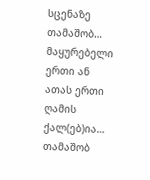სცენაზე თამაშობ…
მაყურებელი  ერთი ან
ათას ერთი ღამის ქალ(ებ)ია…
თამაშობ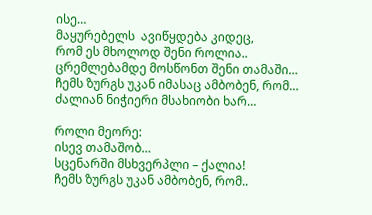ისე…
მაყურებელს  ავიწყდება კიდეც,
რომ ეს მხოლოდ შენი როლია..
ცრემლებამდე მოსწონთ შენი თამაში…
ჩემს ზურგს უკან იმასაც ამბობენ, რომ…
ძალიან ნიჭიერი მსახიობი ხარ…

როლი მეორე:
ისევ თამაშობ…
სცენარში მსხვერპლი – ქალია!
ჩემს ზურგს უკან ამბობენ, რომ..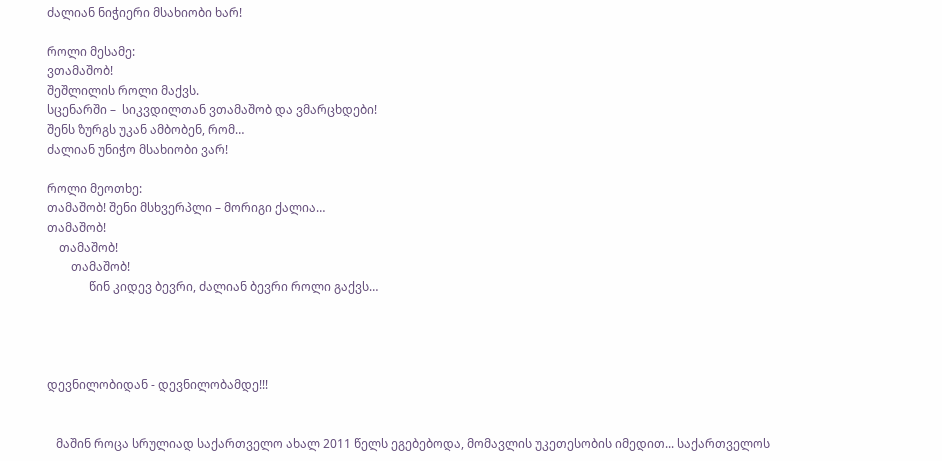ძალიან ნიჭიერი მსახიობი ხარ!

როლი მესამე:
ვთამაშობ!
შეშლილის როლი მაქვს.
სცენარში –  სიკვდილთან ვთამაშობ და ვმარცხდები!
შენს ზურგს უკან ამბობენ, რომ…
ძალიან უნიჭო მსახიობი ვარ!

როლი მეოთხე:
თამაშობ! შენი მსხვერპლი – მორიგი ქალია…
თამაშობ!
    თამაშობ!
        თამაშობ!
              წინ კიდევ ბევრი, ძალიან ბევრი როლი გაქვს…




დევნილობიდან - დევნილობამდე!!!


   მაშინ როცა სრულიად საქართველო ახალ 2011 წელს ეგებებოდა, მომავლის უკეთესობის იმედით... საქართველოს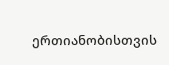ერთიანობისთვის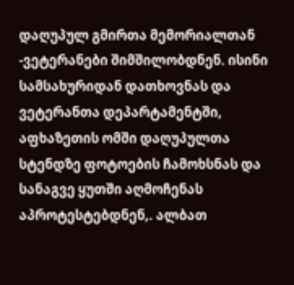დაღუპულ გმირთა მემორიალთან -ვეტერანები შიმშილობდნენ. ისინი სამსახურიდან დათხოვნას და ვეტერანთა დეპარტამენტში, აფხაზეთის ომში დაღუპულთა სტენდზე ფოტოების ჩამოხსნას და სანაგვე ყუთში აღმოჩენას აპროტესტებდნენ,. ალბათ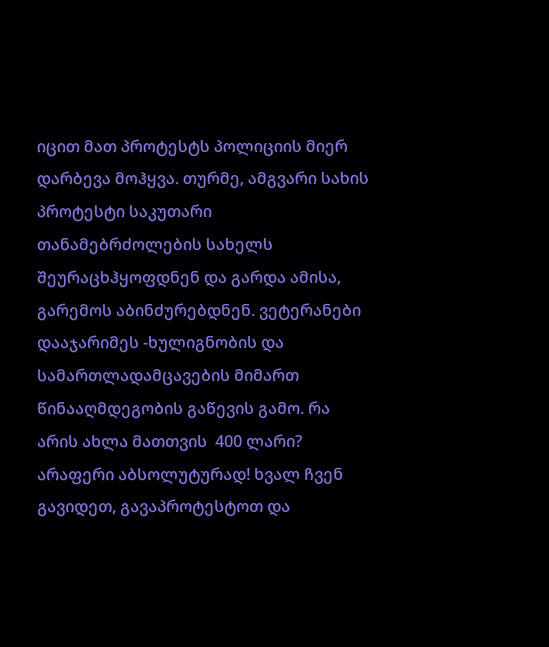იცით მათ პროტესტს პოლიციის მიერ დარბევა მოჰყვა. თურმე, ამგვარი სახის პროტესტი საკუთარი თანამებრძოლების სახელს შეურაცხჰყოფდნენ და გარდა ამისა, გარემოს აბინძურებდნენ. ვეტერანები დააჯარიმეს -ხულიგნობის და სამართლადამცავების მიმართ  წინააღმდეგობის გაწევის გამო. რა არის ახლა მათთვის  400 ლარი? არაფერი აბსოლუტურად! ხვალ ჩვენ გავიდეთ, გავაპროტესტოთ და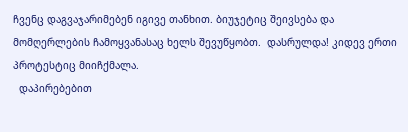ჩვენც დაგვაჯარიმებენ იგივე თანხით. ბიუჯეტიც შეივსება და მომღერლების ჩამოყვანასაც ხელს შევუწყობთ.  დასრულდა! კიდევ ერთი პროტესტიც მიიჩქმალა.
  დაპირებებით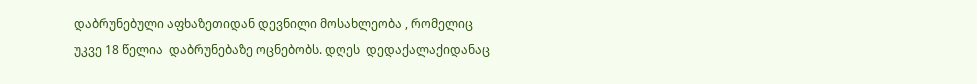დაბრუნებული აფხაზეთიდან დევნილი მოსახლეობა , რომელიც უკვე 18 წელია  დაბრუნებაზე ოცნებობს. დღეს  დედაქალაქიდანაც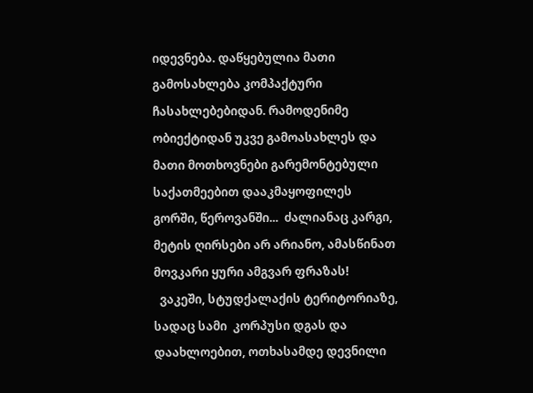იდევნება. დაწყებულია მათი გამოსახლება კომპაქტური ჩასახლებებიდან. რამოდენიმე ობიექტიდან უკვე გამოასახლეს და მათი მოთხოვნები გარემონტებული საქათმეებით დააკმაყოფილეს  გორში, წეროვანში...  ძალიანაც კარგი, მეტის ღირსები არ არიანო, ამასწინათ მოვკარი ყური ამგვარ ფრაზას!
  ვაკეში, სტუდქალაქის ტერიტორიაზე, სადაც სამი  კორპუსი დგას და დაახლოებით, ოთხასამდე დევნილი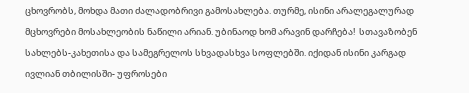ცხოვრობს, მოხდა მათი ძალადობრივი გამოსახლება. თურმე, ისინი არალეგალურად მცხოვრები მოსახლეობის ნაწილი არიან. უბინაოდ ხომ არავინ დარჩება!  სთავაზობენ სახლებს-კახეთისა და სამეგრელოს სხვადასხვა სოფლებში. იქიდან ისინი კარგად ივლიან თბილისში- უფროსები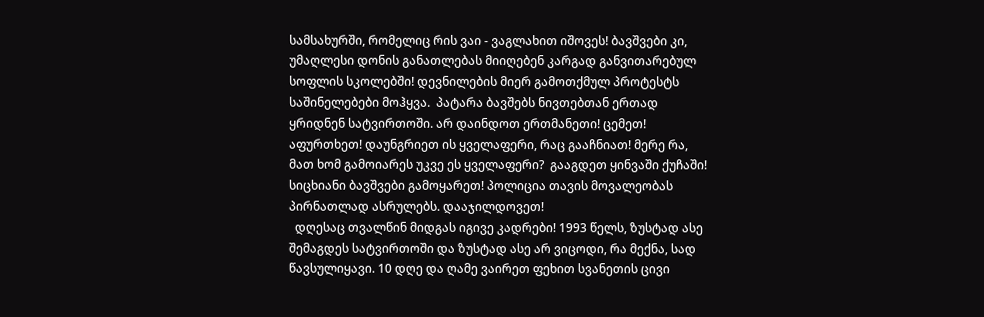სამსახურში, რომელიც რის ვაი - ვაგლახით იშოვეს! ბავშვები კი, უმაღლესი დონის განათლებას მიიღებენ კარგად განვითარებულ სოფლის სკოლებში! დევნილების მიერ გამოთქმულ პროტესტს  საშინელებები მოჰყვა.  პატარა ბავშებს ნივთებთან ერთად ყრიდნენ სატვირთოში. არ დაინდოთ ერთმანეთი! ცემეთ! აფურთხეთ! დაუნგრიეთ ის ყველაფერი, რაც გააჩნიათ! მერე რა, მათ ხომ გამოიარეს უკვე ეს ყველაფერი?  გააგდეთ ყინვაში ქუჩაში! სიცხიანი ბავშვები გამოყარეთ! პოლიცია თავის მოვალეობას პირნათლად ასრულებს. დააჯილდოვეთ!
  დღესაც თვალწინ მიდგას იგივე კადრები! 1993 წელს, ზუსტად ასე შემაგდეს სატვირთოში და ზუსტად ასე არ ვიცოდი, რა მექნა, სად წავსულიყავი. 10 დღე და ღამე ვაირეთ ფეხით სვანეთის ცივი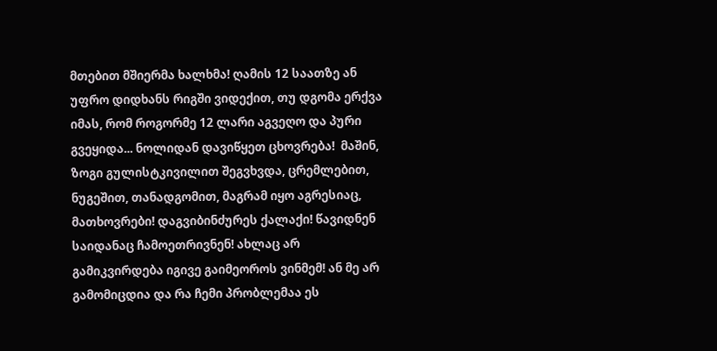მთებით მშიერმა ხალხმა! ღამის 12 საათზე ან უფრო დიდხანს რიგში ვიდექით, თუ დგომა ერქვა იმას, რომ როგორმე 12 ლარი აგვეღო და პური გვეყიდა... ნოლიდან დავიწყეთ ცხოვრება!  მაშინ, ზოგი გულისტკივილით შეგვხვდა, ცრემლებით, ნუგეშით, თანადგომით, მაგრამ იყო აგრესიაც, მათხოვრები! დაგვიბინძურეს ქალაქი! წავიდნენ საიდანაც ჩამოეთრივნენ! ახლაც არ გამიკვირდება იგივე გაიმეოროს ვინმემ! ან მე არ გამომიცდია და რა ჩემი პრობლემაა ეს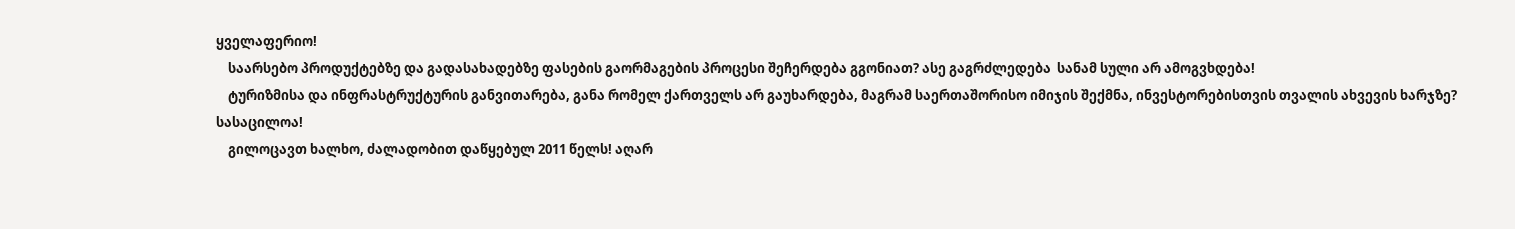ყველაფერიო!
    საარსებო პროდუქტებზე და გადასახადებზე ფასების გაორმაგების პროცესი შეჩერდება გგონიათ? ასე გაგრძლედება  სანამ სული არ ამოგვხდება!
    ტურიზმისა და ინფრასტრუქტურის განვითარება, განა რომელ ქართველს არ გაუხარდება, მაგრამ საერთაშორისო იმიჯის შექმნა, ინვესტორებისთვის თვალის ახვევის ხარჯზე? სასაცილოა!
    გილოცავთ ხალხო, ძალადობით დაწყებულ 2011 წელს! აღარ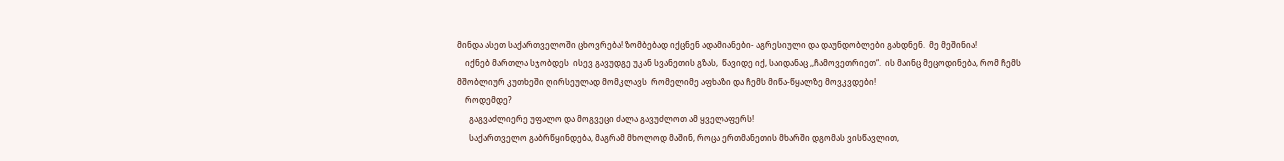მინდა ასეთ საქართველოში ცხოვრება! ზომბებად იქცნენ ადამიანები- აგრესიული და დაუნდობლები გახდნენ.  მე მეშინია!
    იქნებ მართლა სჯობდეს  ისევ გავუდგე უკან სვანეთის გზას,  წავიდე იქ, საიდანაც ,,ჩამოვეთრიეთ“.  ის მაინც მეცოდინება, რომ ჩემს მშობლიურ კუთხეში ღირსეულად მომკლავს  რომელიმე აფხაზი და ჩემს მიწა-წყალზე მოვკვდები!
    როდემდე?
      გაგვაძლიერე უფალო და მოგვეცი ძალა გავუძლოთ ამ ყველაფერს!
      საქართველო გაბრწყინდება, მაგრამ მხოლოდ მაშინ, როცა ერთმანეთის მხარში დგომას ვისწავლით,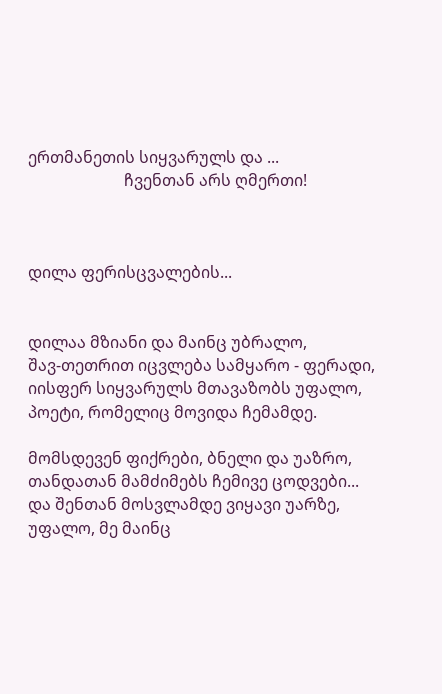ერთმანეთის სიყვარულს და ...
                        ჩვენთან არს ღმერთი!



დილა ფერისცვალების...


დილაა მზიანი და მაინც უბრალო,
შავ-თეთრით იცვლება სამყარო - ფერადი,
იისფერ სიყვარულს მთავაზობს უფალო,
პოეტი, რომელიც მოვიდა ჩემამდე.

მომსდევენ ფიქრები, ბნელი და უაზრო,
თანდათან მამძიმებს ჩემივე ცოდვები...
და შენთან მოსვლამდე ვიყავი უარზე,
უფალო, მე მაინც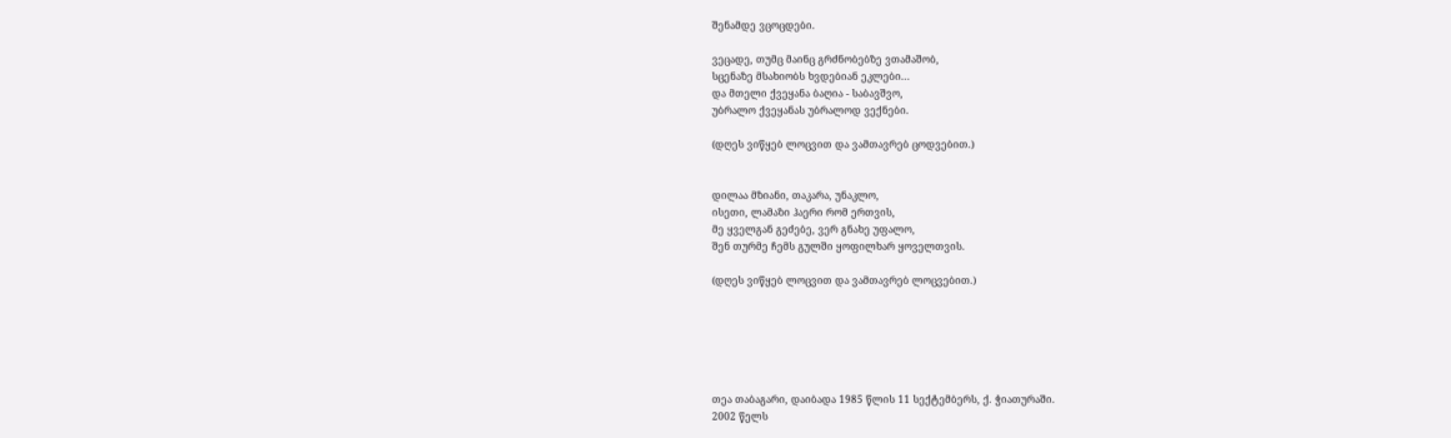შენამდე ვცოცდები.

ვეცადე, თუმც მაინც გრძნობებზე ვთამაშობ,
სცენაზე მსახიობს ხვდებიან ეკლები...
და მთელი ქვეყანა ბაღია - საბავშვო,
უბრალო ქვეყანას უბრალოდ ვექნები.

(დღეს ვიწყებ ლოცვით და ვამთავრებ ცოდვებით.)


დილაა მზიანი, თაკარა, უნაკლო,
ისეთი, ლამაზი ჰაერი რომ ერთვის,
მე ყველგან გეძებე, ვერ გნახე უფალო,
შენ თურმე ჩემს გულში ყოფილხარ ყოველთვის.

(დღეს ვიწყებ ლოცვით და ვამთავრებ ლოცვებით.)






თეა თაბაგარი, დაიბადა 1985 წლის 11 სექტემბერს, ქ. ჭიათურაში.
2002 წელს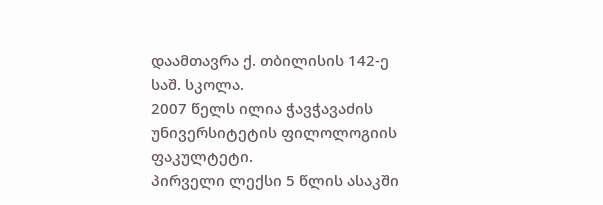დაამთავრა ქ. თბილისის 142-ე საშ. სკოლა.
2007 წელს ილია ჭავჭავაძის უნივერსიტეტის ფილოლოგიის ფაკულტეტი.
პირველი ლექსი 5 წლის ასაკში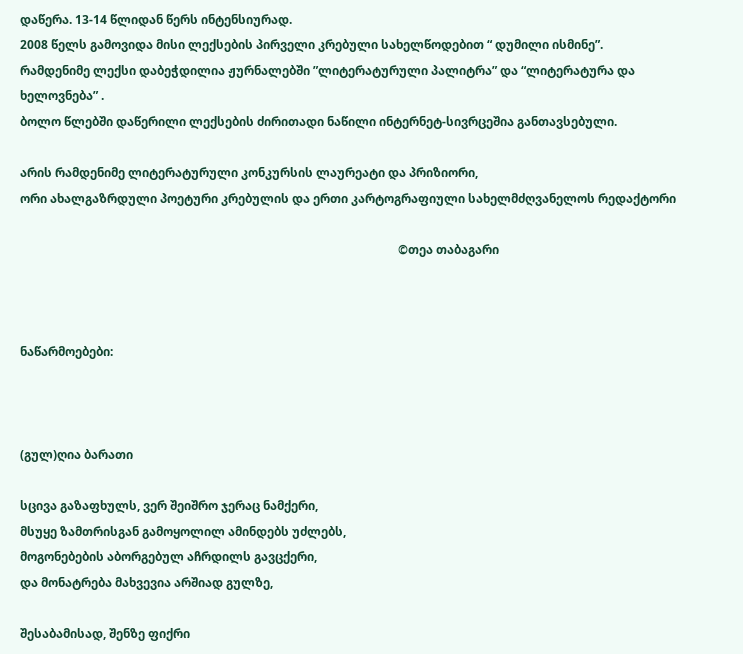დაწერა. 13-14 წლიდან წერს ინტენსიურად.
2008 წელს გამოვიდა მისი ლექსების პირველი კრებული სახელწოდებით “ დუმილი ისმინე”.
რამდენიმე ლექსი დაბეჭდილია ჟურნალებში ”ლიტერატურული პალიტრა” და “ლიტერატურა და ხელოვნება” .
ბოლო წლებში დაწერილი ლექსების ძირითადი ნაწილი ინტერნეტ-სივრცეშია განთავსებული.

არის რამდენიმე ლიტერატურული კონკურსის ლაურეატი და პრიზიორი,
ორი ახალგაზრდული პოეტური კრებულის და ერთი კარტოგრაფიული სახელმძღვანელოს რედაქტორი

                                                                                                                              ©თეა თაბაგარი



ნაწარმოებები:



(გულ)ღია ბარათი

სცივა გაზაფხულს, ვერ შეიშრო ჯერაც ნამქერი,
მსუყე ზამთრისგან გამოყოლილ ამინდებს უძლებს,
მოგონებების აბორგებულ აჩრდილს გავცქერი,
და მონატრება მახვევია არშიად გულზე,

შესაბამისად, შენზე ფიქრი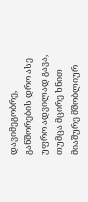დავიმეგობრე,
განშორების დრო ასე უფრო ადვილად გავა,
თუმცა მცირე ხნით მიაშურე მშობლიურ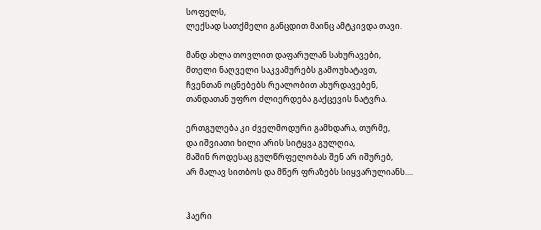სოფელს,
ლექსად სათქმელი განცდით მაინც ამტკივდა თავი.

მანდ ახლა თოვლით დაფარულან სახურავები,
მთელი ნაღველი საკვამურებს გამოუხატავთ,
ჩვენთან ოცნებებს რეალობით ახურდავებენ,
თანდათან უფრო ძლიერდება გაქცევის ნატვრა.

ერთგულება კი ძველმოდური გამხდარა, თურმე,
და იშვიათი ხილი არის სიტყვა გულღია,
მაშინ როდესაც გულწრფელობას შენ არ იშურებ,
არ მალავ სითბოს და მწერ ფრაზებს სიყვარულიანს....


ჰაერი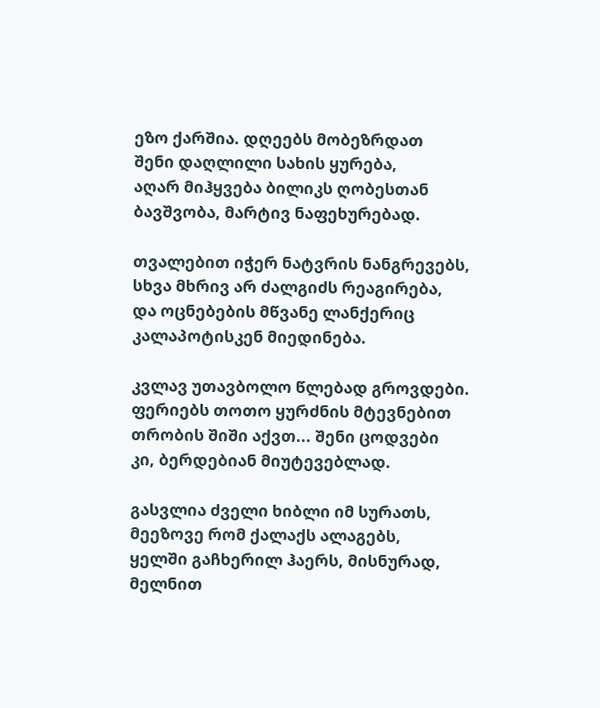ეზო ქარშია. დღეებს მობეზრდათ
შენი დაღლილი სახის ყურება,
აღარ მიჰყვება ბილიკს ღობესთან
ბავშვობა, მარტივ ნაფეხურებად.

თვალებით იჭერ ნატვრის ნანგრევებს,
სხვა მხრივ არ ძალგიძს რეაგირება,
და ოცნებების მწვანე ლანქერიც
კალაპოტისკენ მიედინება.

კვლავ უთავბოლო წლებად გროვდები.
ფერიებს თოთო ყურძნის მტევნებით
თრობის შიში აქვთ... შენი ცოდვები
კი, ბერდებიან მიუტევებლად.

გასვლია ძველი ხიბლი იმ სურათს,
მეეზოვე რომ ქალაქს ალაგებს,
ყელში გაჩხერილ ჰაერს, მისნურად,
მელნით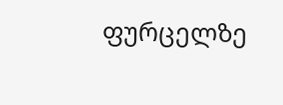ფურცელზე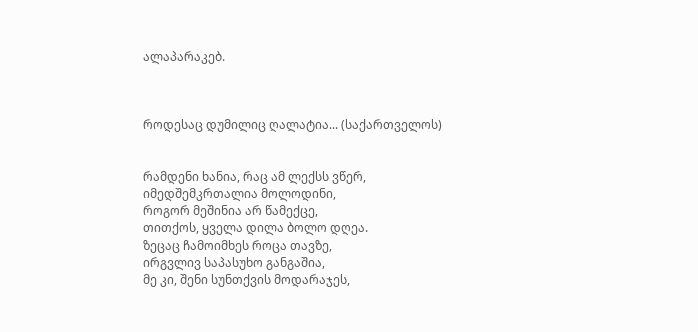ალაპარაკებ.



როდესაც დუმილიც ღალატია... (საქართველოს)


რამდენი ხანია, რაც ამ ლექსს ვწერ,
იმედშემკრთალია მოლოდინი,
როგორ მეშინია არ წამექცე,
თითქოს, ყველა დილა ბოლო დღეა.
ზეცაც ჩამოიმხეს როცა თავზე,
ირგვლივ საპასუხო განგაშია,
მე კი, შენი სუნთქვის მოდარაჯეს,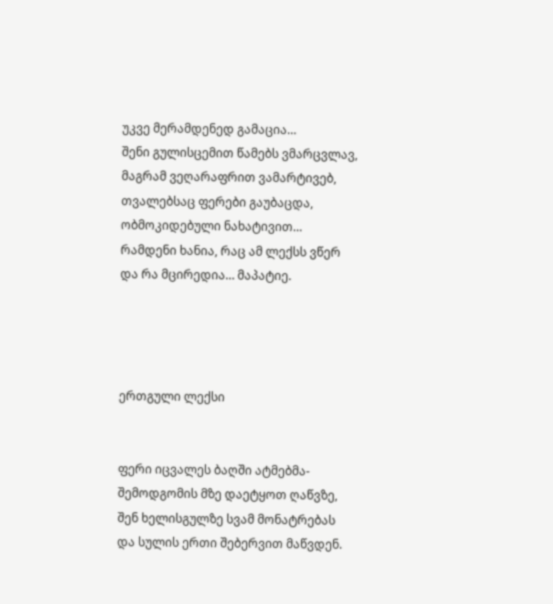უკვე მერამდენედ გამაცია…
შენი გულისცემით წამებს ვმარცვლავ,
მაგრამ ვეღარაფრით ვამარტივებ,
თვალებსაც ფერები გაუბაცდა,
ობმოკიდებული ნახატივით…
რამდენი ხანია, რაც ამ ლექსს ვწერ
და რა მცირედია… მაპატიე.




ერთგული ლექსი


ფერი იცვალეს ბაღში ატმებმა-
შემოდგომის მზე დაეტყოთ ღაწვზე,
შენ ხელისგულზე სვამ მონატრებას
და სულის ერთი შებერვით მაწვდენ.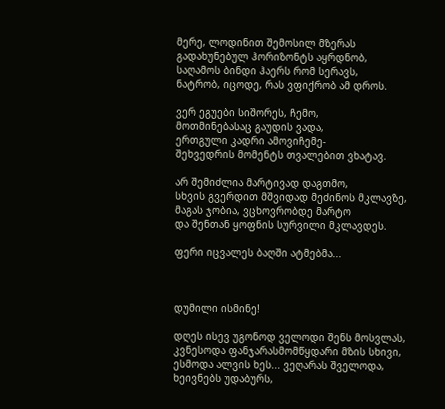მერე, ლოდინით შემოსილ მზერას
გადახუნებულ ჰორიზონტს აყრდნობ,
საღამოს ბინდი ჰაერს რომ სერავს,
ნატრობ, იცოდე, რას ვფიქრობ ამ დროს.

ვერ ეგუები სიშორეს, ჩემო,
მოთმინებასაც გაუდის ვადა,
ერთგული კადრი ამოვიჩემე-
შეხვედრის მომენტს თვალებით ვხატავ.

არ შემიძლია მარტივად დაგთმო,
სხვის გვერდით მშვიდად მეძინოს მკლავზე,
მაგას ჯობია, ვცხოვრობდე მარტო
და შენთან ყოფნის სურვილი მკლავდეს.

ფერი იცვალეს ბაღში ატმებმა...



დუმილი ისმინე!

დღეს ისევ უგონოდ ველოდი შენს მოსვლას,
კვნესოდა ფანჯარასმომწყდარი მზის სხივი,
ესმოდა ალვის ხეს... ვეღარას შველოდა,
ხეივნებს უდაბურს,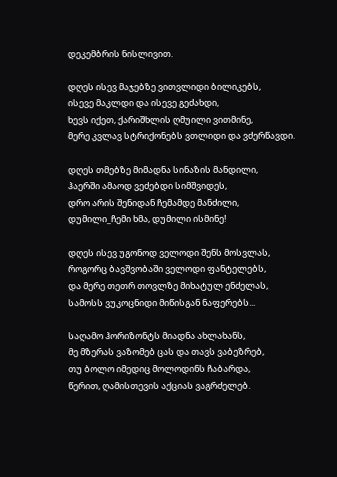დეკემბრის ნისლივით.

დღეს ისევ მაჯებზე ვითვლიდი ბილიკებს,
ისევე მაკლდი და ისევე გეძახდი,
ხევს იქეთ, ქარიშხლის ღმუილი ვითმინე,
მერე კვლავ სტრიქონებს ვთლიდი და ვძერწავდი.

დღეს თმებზე მიმადნა სინაზის მანდილი,
ჰაერში ამაოდ ვეძებდი სიმშვიდეს,
დრო არის შენიდან ჩემამდე მანძილი,
დუმილი_ჩემი ხმა, დუმილი ისმინე!

დღეს ისევ უგონოდ ველოდი შენს მოსვლას,
როგორც ბავშვობაში ველოდი ფანტელებს,
და მერე თეთრ თოვლზე მიხატულ ენძელას,
სამოსს ვუკოცნიდი მიწისგან ნაფერებს...

საღამო ჰორიზონტს მიადნა ახლახანს,
მე მზერას ვაზომებ ცას და თავს ვაბეზრებ,
თუ ბოლო იმედიც მოლოდინს ჩაბარდა,
წერით, ღამისთევის აქციას ვაგრძელებ.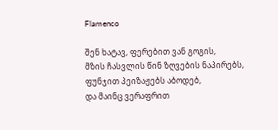Flamenco

შენ ხატავ, ფერებით ვან გოგის,
მზის ჩასვლის წინ ზღვების ნაპირებს,
ფუნჯით პეიზაჟებს აბოდებ,
და მაინც ვერაფრით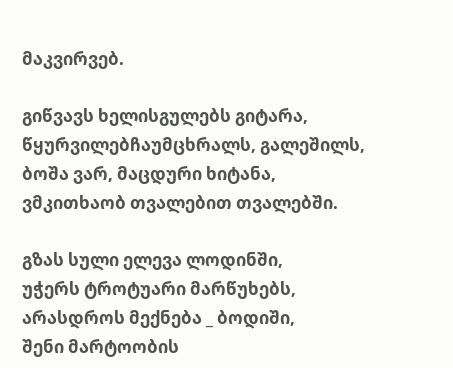მაკვირვებ.

გიწვავს ხელისგულებს გიტარა,
წყურვილებჩაუმცხრალს, გალეშილს,
ბოშა ვარ, მაცდური ხიტანა,
ვმკითხაობ თვალებით თვალებში.

გზას სული ელევა ლოდინში,
უჭერს ტროტუარი მარწუხებს,
არასდროს მექნება _ ბოდიში,
შენი მარტოობის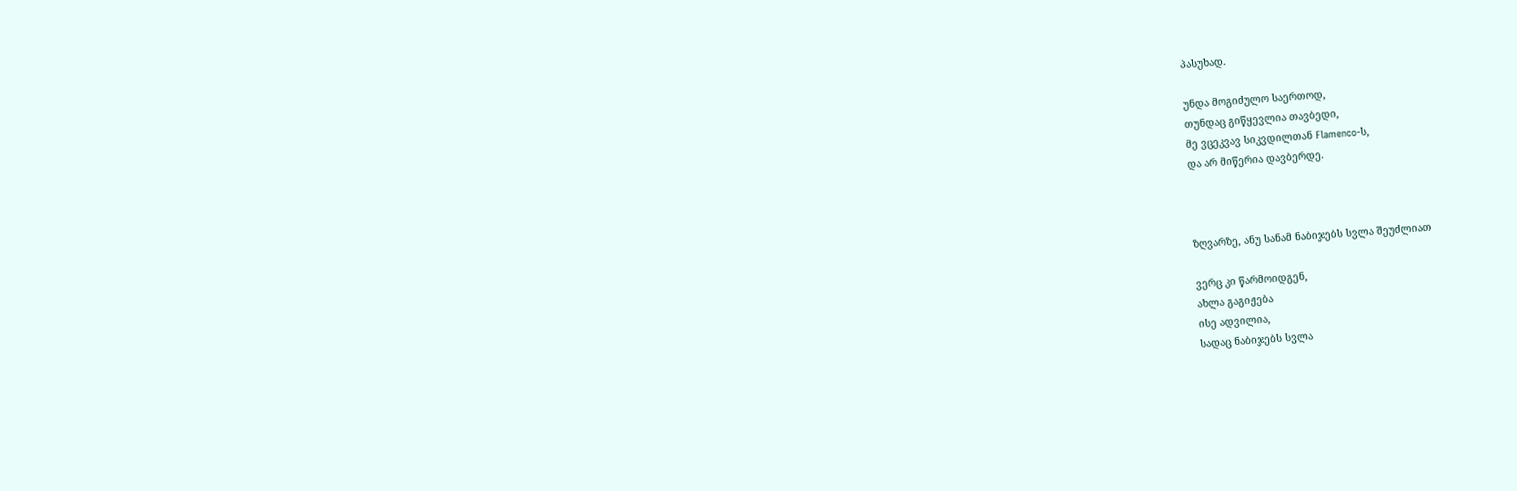პასუხად.

უნდა მოგიძულო საერთოდ,
თუნდაც გიწყევლია თავბედი,
მე ვცეკვავ სიკვდილთან Flamenco-ს,
და არ მიწერია დავბერდე.



ზღვარზე, ანუ სანამ ნაბიჯებს სვლა შეუძლიათ

ვერც კი წარმოიდგენ,
ახლა გაგიჟება
ისე ადვილია,
სადაც ნაბიჯებს სვლა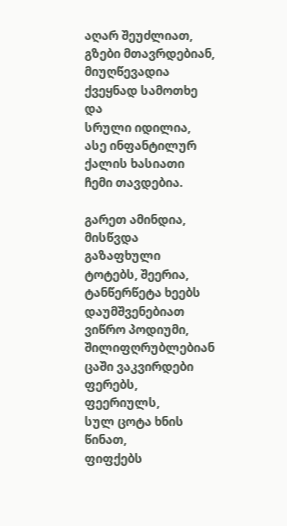აღარ შეუძლიათ,
გზები მთავრდებიან,
მიუღწევადია
ქვეყნად სამოთხე და
სრული იდილია,
ასე ინფანტილურ
ქალის ხასიათი
ჩემი თავდებია.

გარეთ ამინდია,
მისწვდა გაზაფხული
ტოტებს, შეერია,
ტანწერწეტა ხეებს
დაუმშვენებიათ
ვიწრო პოდიუმი,
შილიფღრუბლებიან
ცაში ვაკვირდები
ფერებს, ფეერიულს,
სულ ცოტა ხნის წინათ,
ფიფქებს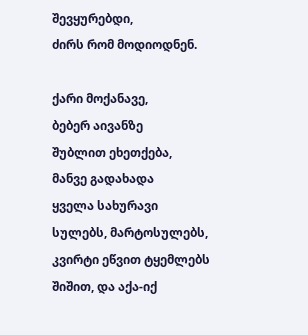შევყურებდი,
ძირს რომ მოდიოდნენ.

ქარი მოქანავე,
ბებერ აივანზე
შუბლით ეხეთქება,
მანვე გადახადა
ყველა სახურავი
სულებს, მარტოსულებს,
კვირტი ეწვით ტყემლებს
შიშით, და აქა-იქ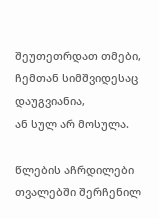შეუთეთრდათ თმები,
ჩემთან სიმშვიდესაც
დაუგვიანია,
ან სულ არ მოსულა.

წლების აჩრდილები
თვალებში შერჩენილ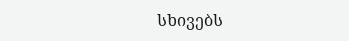სხივებს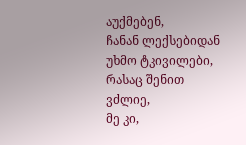აუქმებენ,
ჩანან ლექსებიდან
უხმო ტკივილები,
რასაც შენით ვძლიე,
მე კი,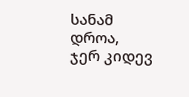სანამ დროა,
ჯერ კიდევ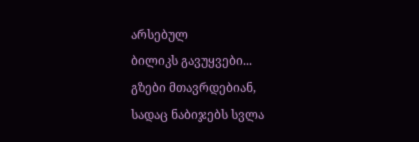არსებულ
ბილიკს გავუყვები...
გზები მთავრდებიან,
სადაც ნაბიჯებს სვლა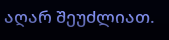აღარ შეუძლიათ.